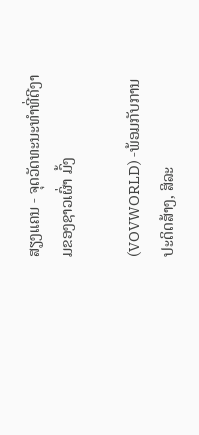ສຽງແຄນ - ຈຸດວັດທະນະທຳທີ່ດີງາມຂອງຊາວເຜົ່າ ມົ້ງ

(VOVWORLD) -ພ້ອມກັບການປະດິດສ້າງ, ສິລະ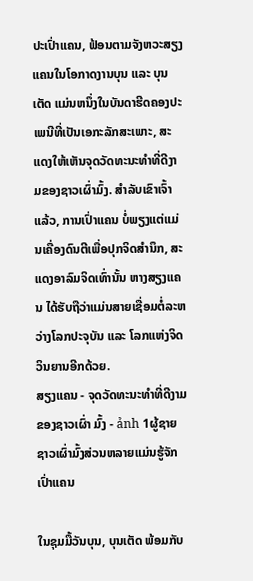ປະເປົ່າແຄນ, ຟ້ອນຕາມຈັງຫວະສຽງແຄນໃນໂອກາດງານບຸນ ແລະ ບຸນເຕັດ ແມ່ນຫນຶ່ງໃນບັນດາຮີດຄອງປະເພນີທີ່ເປັນເອກະລັກສະເພາະ, ສະແດງໃຫ້ເຫັນຈຸດວັດທະນະທຳທີ່ດີງາມຂອງຊາວເຜົ່າມົ້ງ. ສຳລັບເຂົາເຈົ້າແລ້ວ, ການເປົ່າແຄນ ບໍ່ພຽງແຕ່ແມ່ນເຄື່ອງດົນຕີເພື່ອປຸກຈິດສຳນຶກ, ສະແດງອາລົມຈິດເທົ່ານັ້ນ ຫາງສຽງແຄນ ໄດ້ຮັບຖືວ່າແມ່ນສາຍເຊື່ອມຕໍ່ລະຫວ່າງໂລກປະຈຸບັນ ແລະ ໂລກແຫ່ງຈິດວິນຍານອີກດ້ວຍ.
ສຽງແຄນ - ຈຸດວັດທະນະທຳທີ່ດີງາມຂອງຊາວເຜົ່າ ມົ້ງ - ảnh 1ຜູ້ຊາຍຊາວເຜົ່າມົ້ງສ່ວນຫລາຍແມ່ນຮູ້ຈັກເປົ່າແຄນ

ໃນຊຸມມື້ວັນບຸນ, ບຸນເຕັດ ພ້ອມກັບ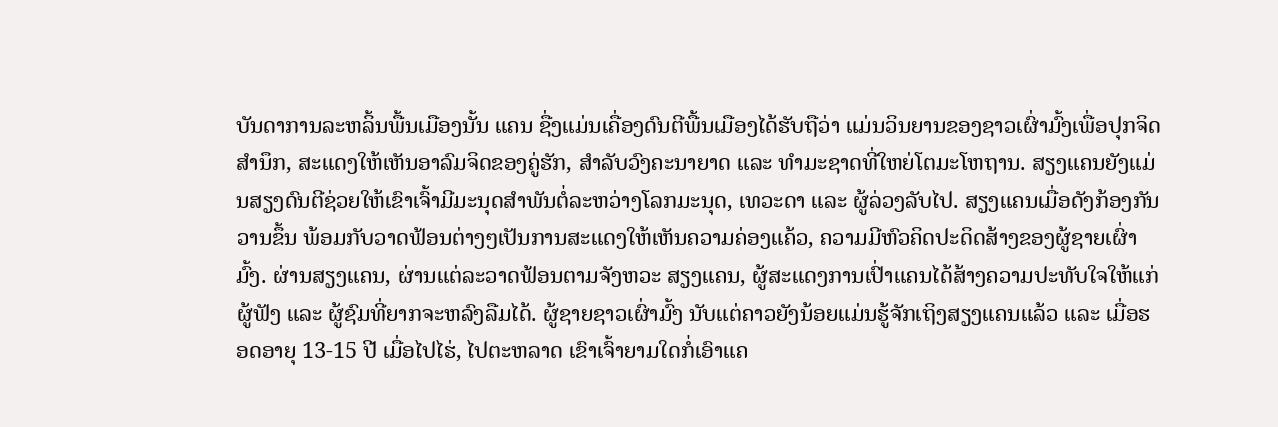ບັນດາການລະຫລິ້ນພື້ນເມືອງນັ້ນ ແຄນ ຊື່ງແມ່ນເຄື່ອງດົນຕີພື້ນເມືອງໄດ້ຮັບຖືວ່າ ແມ່ນວິນຍານຂອງຊາວເຜົ່າມົ້ງເພື່ອປຸກຈິດສຳນຶກ, ສະແດງໃຫ້ເຫັນອາລົມຈິດຂອງຄູ່ຮັກ, ສຳລັບວົງຄະນາຍາດ ແລະ ທຳມະຊາດທີ່ໃຫຍ່ໂຕມະໂຫຖານ. ສຽງແຄນຍັງແມ່ນສຽງດົນຕີຊ່ວຍໃຫ້ເຂົາເຈົ້າມີມະນຸດສຳພັນຕໍ່ລະຫວ່າງໂລກມະນຸດ, ເທວະດາ ແລະ ຜູ້ລ່ວງລັບໄປ. ສຽງແຄນເມື່ອດັງກ້ອງກັນວານຂຶ້ນ ພ້ອມກັບວາດຟ້ອນຕ່າງໆເປັນການສະແດງໃຫ້ເຫັນຄວາມຄ່ອງແຄ້ວ, ຄວາມມີຫົວຄິດປະດິດສ້າງຂອງຜູ້ຊາຍເຜົ່າມົ້ງ. ຜ່ານສຽງແຄນ, ຜ່ານແຕ່ລະວາດຟ້ອນຕາມຈັງຫວະ ສຽງແຄນ, ຜູ້ສະແດງການເປົ່າແຄນໄດ້ສ້າງຄວາມປະທັບໃຈໃຫ້ແກ່ຜູ້ຟັງ ແລະ ຜູ້ຊົມທີ່ຍາກຈະຫລົງລືມໄດ້. ຜູ້ຊາຍຊາວເຜົ່າມົ້ງ ນັບແຕ່ຄາວຍັງນ້ອຍແມ່ນຮູ້ຈັກເຖິງສຽງແຄນແລ້ວ ແລະ ເມື່ອຮອດອາຍຸ 13-15 ປີ ເມື່ອໄປໄຮ່, ໄປຕະຫລາດ ເຂົາເຈົ້າຍາມໃດກໍ່ເອົາແຄ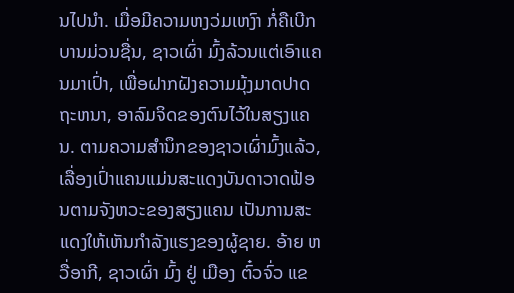ນໄປນຳ. ເມື່ອມີຄວາມຫງວ່ມເຫງົາ ກໍ່ຄືເບີກບານມ່ວນຊື່ນ, ຊາວເຜົ່າ ມົ້ງລ້ວນແຕ່ເອົາແຄນມາເປົ່າ, ເພື່ອຝາກຝັງຄວາມມຸ້ງມາດປາດຖະຫນາ, ອາລົມຈິດຂອງຕົນໄວ້ໃນສຽງແຄນ. ຕາມຄວາມສຳນຶກຂອງຊາວເຜົ່າມົ້ງແລ້ວ, ເລື່ອງເປົ່າແຄນແມ່ນສະແດງບັນດາວາດຟ້ອນຕາມຈັງຫວະຂອງສຽງແຄນ ເປັນການສະແດງໃຫ້ເຫັນກຳລັງແຮງຂອງຜູ້ຊາຍ. ອ້າຍ ຫວື່ອາກີ, ຊາວເຜົ່າ ມົ້ງ ຢູ່ ເມືອງ ຕົ໋ວຈົ່ວ ແຂ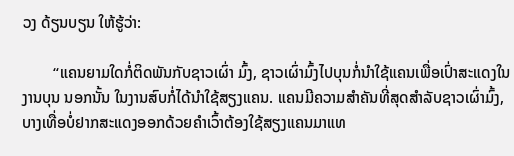ວງ ດ້ຽນບຽນ ໃຫ້ຮູ້ວ່າ:

        “ແຄນຍາມໃດກໍ່ຕິດພັນກັບຊາວເຜົ່າ ມົ້ງ, ຊາວເຜົ່າມົ້ງໄປບຸນກໍ່ນຳໃຊ້ແຄນເພື່ອເປົ່າສະແດງໃນງານບຸນ ນອກນັ້ນ ໃນງານສົບກໍ່ໄດ້ນຳໃຊ້ສຽງແຄນ. ແຄນມີຄວາມສຳຄັນທີ່ສຸດສຳລັບຊາວເຜົ່າມົ້ງ, ບາງເທື່ອບໍ່ຢາກສະແດງອອກດ້ວຍຄຳເວົ້າຕ້ອງໃຊ້ສຽງແຄນມາແທ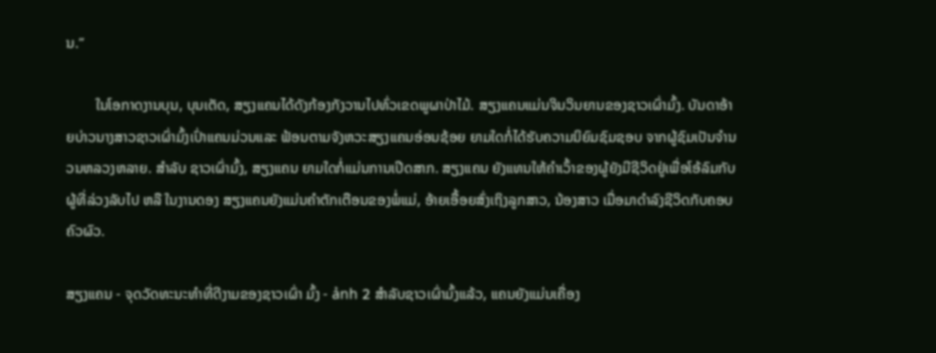ນ.”

        ໃນໂອກາດງານບຸນ, ບຸນເຕັດ, ສຽງແຄນໄດ້ດັງກ້ອງກັງວານໄປທົ່ວເຂດພູຜາປ່າໄມ້. ສຽງແຄນແມ່ນຈິນວິນຍານຂອງຊາວເຜົ່າມົ້ງ. ບັນດາອ້າຍບ່າວນາງສາວຊາວເຜົ່າມົ້ງເປົ່າແຄນມ່ວນແລະ ຟ້ອນຕາມຈັງຫວະສຽງແຄນອ່ອນຊ້ອຍ ຍາມໃດກໍ່ໄດ້ຮັບຄວາມນິຍົມຊົມຊອບ ຈາກຜູ້ຊົມເປັນຈຳນວນຫລວງຫລາຍ. ສຳລັບ ຊາວເຜົ່າມົ້ງ, ສຽງແຄນ ຍາມໃດກໍ່ແມ່ນການເປີດສາກ. ສຽງແຄນ ຍັງແທນໃຫ້ຄຳເວົ້າຂອງຜູ້ຍັງມີຊີວິດຢູ່ເພື່ອໂອ້ລົມກັບຜູ້ທີ່ລ່ວງລັບໄປ ຫລື ໃນງານດອງ ສຽງແຄນຍັງແມ່ນຄຳຕັກເຕືອນຂອງພໍ່ແມ່, ອ້າຍເອື້ອຍສົ່ງເຖິງລູກສາວ, ນ້ອງສາວ ເມື່ອມາດຳລົງຊີວິດກັບຄອບຄົວຜົວ.

ສຽງແຄນ - ຈຸດວັດທະນະທຳທີ່ດີງາມຂອງຊາວເຜົ່າ ມົ້ງ - ảnh 2 ສຳລັບຊາວເຜົ່າມົ້ງແລ້ວ, ແຄນຍັງແມ່ນເຄື່ອງ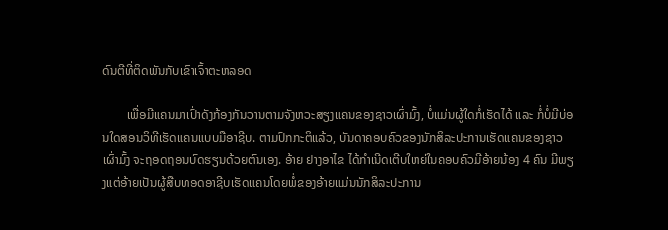ດົນຕີທີ່ຕິດພັນກັບເຂົາເຈົ້າຕະຫລອດ

        ເພື່ອມີແຄນມາເປົ່າດັງກ້ອງກັນວານຕາມຈັງຫວະສຽງແຄນຂອງຊາວເຜົ່າມົ້ງ, ບໍ່ແມ່ນຜູ້ໃດກໍ່ເຮັດໄດ້ ແລະ ກໍ່ບໍ່ມີບ່ອນໃດສອນວິທີເຮັດແຄນແບບມືອາຊີບ. ຕາມປົກກະຕິແລ້ວ, ບັນດາຄອບຄົວຂອງນັກສິລະປະການເຮັດແຄນຂອງຊາວເຜົ່າມົ້ງ ຈະຖອດຖອນບົດຮຽນດ້ວຍຕົນເອງ. ອ້າຍ ຢາງອາໄຂ ໄດ້ກຳເນີດເຕີບໃຫຍ່ໃນຄອບຄົວມີອ້າຍນ້ອງ 4 ຄົນ ມີພຽງແຕ່ອ້າຍເປັນຜູ້ສືບທອດອາຊີບເຮັດແຄນໂດຍພໍ່ຂອງອ້າຍແມ່ນນັກສິລະປະການ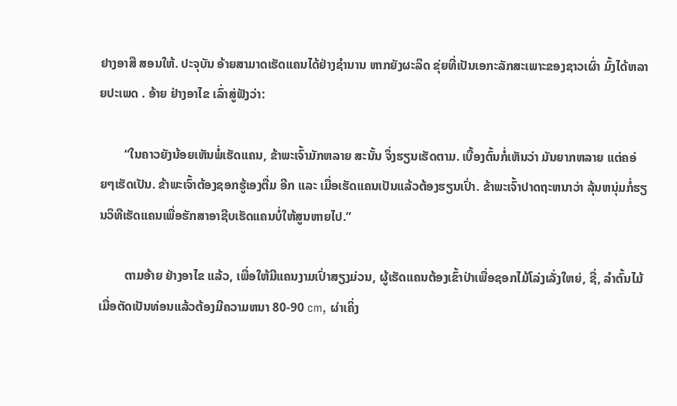ຢາງອາສື ສອນໃຫ້. ປະຈຸບັນ ອ້າຍສາມາດເຮັດແຄນໄດ້ຢ່າງຊຳນານ ຫາກຍັງຜະລິດ ຂຸ່ຍທີ່ເປັນເອກະລັກສະເພາະຂອງຊາວເຜົ່າ ມົ້ງໄດ້ຫລາຍປະເພດ . ອ້າຍ ຢ່າງອາໄຂ ເລົ່າສູ່ຟັງວ່າ:

        “ໃນຄາວຍັງນ້ອຍເຫັນພໍ່ເຮັດແຄນ, ຂ້າພະເຈົ້າມັກຫລາຍ ສະນັ້ນ ຈຶ່ງຮຽນເຮັດຕາມ. ເບື້ອງຕົ້ນກໍ່ເຫັນວ່າ ມັນຍາກຫລາຍ ແຕ່ຄອ່ຍໆເຮັດເປັນ. ຂ້າພະເຈົ້າຕ້ອງຊອກຮູ້ເອງຕື່ມ ອີກ ແລະ ເມື່ອເຮັດແຄນເປັນແລ້ວຕ້ອງຮຽນເປົ່າ. ຂ້າພະເຈົ້າປາດຖະຫນາວ່າ ລຸ້ນຫນຸ່ມກໍ່ຮຽນວິທີເຮັດແຄນເພື່ອຮັກສາອາຊີບເຮັດແຄນບໍ່ໃຫ້ສູນຫາຍໄປ.”

        ຕາມອ້າຍ ຢ່າງອາໄຂ ແລ້ວ, ເພື່ອໃຫ້ມີແຄນງາມເປົ່າສຽງມ່ວນ, ຜູ້ເຮັດແຄນຕ້ອງເຂົ້າປ່າເພື່ອຊອກໄມ້ໂລ່ງເລັ່ງໃຫຍ່, ຊື່, ລຳຕົ້ນໄມ້ເມື່ອຕັດເປັນທ່ອນແລ້ວຕ້ອງມີຄວາມຫນາ 80-90 cm, ຜ່າເຄິ່ງ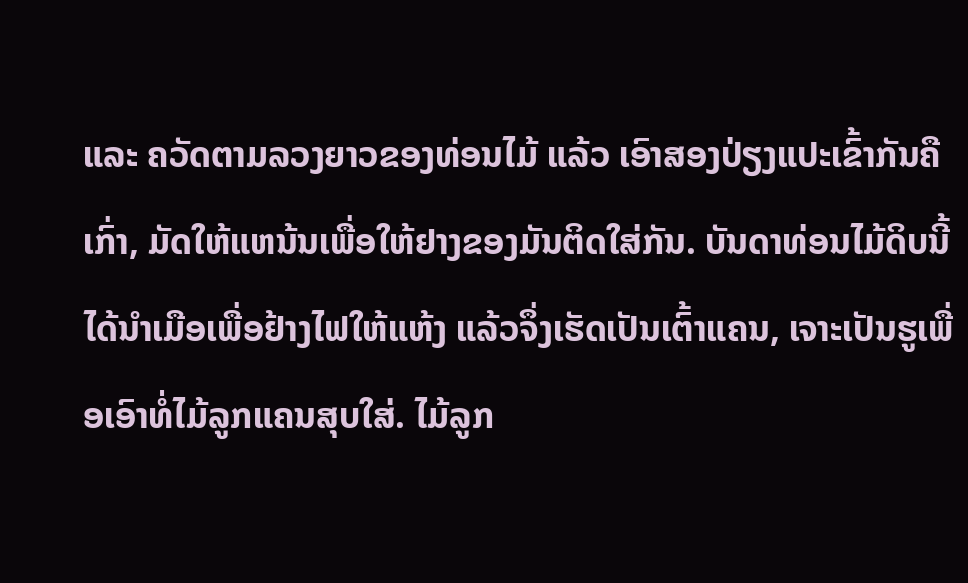ແລະ ຄວັດຕາມລວງຍາວຂອງທ່ອນໄມ້ ແລ້ວ ເອົາສອງປ່ຽງແປະເຂົ້າກັນຄືເກົ່າ, ມັດໃຫ້ແຫນ້ນເພື່ອໃຫ້ຢາງຂອງມັນຕິດໃສ່ກັນ. ບັນດາທ່ອນໄມ້ດິບນີ້ໄດ້ນຳເມືອເພື່ອຢ້າງໄຟໃຫ້ແຫ້ງ ແລ້ວຈຶ່ງເຮັດເປັນເຕົ້າແຄນ, ເຈາະເປັນຮູເພື່ອເອົາທໍ່ໄມ້ລູກແຄນສຸບໃສ່. ໄມ້ລູກ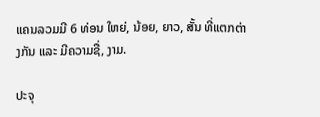ແຄນລວມມີ 6 ທ່ອນ ໃຫຍ່, ນ້ອຍ, ຍາວ, ສັ້ນ ທີ່ແຕກຕ່າງກັນ ແລະ ມີຄວາມຊື່, ງາມ.

ປະຈຸ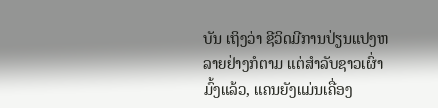ບັນ ເຖິງວ່າ ຊີວິດມີການປ່ຽນແປງຫລາຍຢ່າງກໍຕາມ ແຕ່ສຳລັບຊາວເຜົ່າມົ້ງແລ້ວ, ແຄນຍັງແມ່ນເຄື່ອງ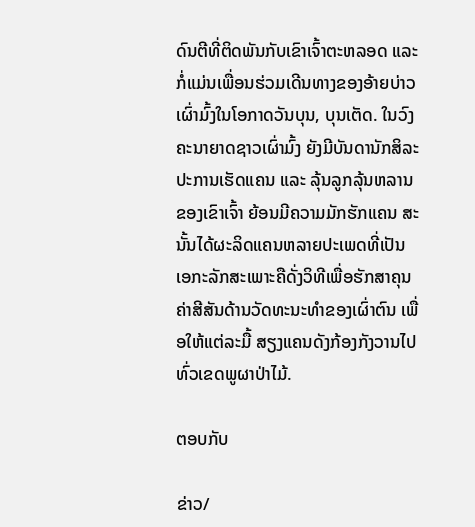ດົນຕີທີ່ຕິດພັນກັບເຂົາເຈົ້າຕະຫລອດ ແລະ ກໍ່ແມ່ນເພື່ອນຮ່ວມເດີນທາງຂອງອ້າຍບ່າວເຜົ່າມົ້ງໃນໂອກາດວັນບຸນ, ບຸນເຕັດ. ໃນວົງຄະນາຍາດຊາວເຜົ່າມົ້ງ ຍັງມີບັນດານັກສິລະປະການເຮັດແຄນ ແລະ ລຸ້ນລູກລຸ້ນຫລານຂອງເຂົາເຈົ້າ ຍ້ອນມີຄວາມມັກຮັກແຄນ ສະນັ້ນໄດ້ຜະລິດແຄນຫລາຍປະເພດທີ່ເປັນເອກະລັກສະເພາະຄືດັ່ງວິທີເພື່ອຮັກສາຄຸນຄ່າສີສັນດ້ານວັດທະນະທຳຂອງເຜົ່າຕົນ ເພື່ອໃຫ້ແຕ່ລະມື້ ສຽງແຄນດັງກ້ອງກັງວານໄປທົ່ວເຂດພູຜາປ່າໄມ້.

ຕອບກັບ

ຂ່າວ/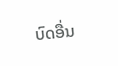ບົດອື່ນ